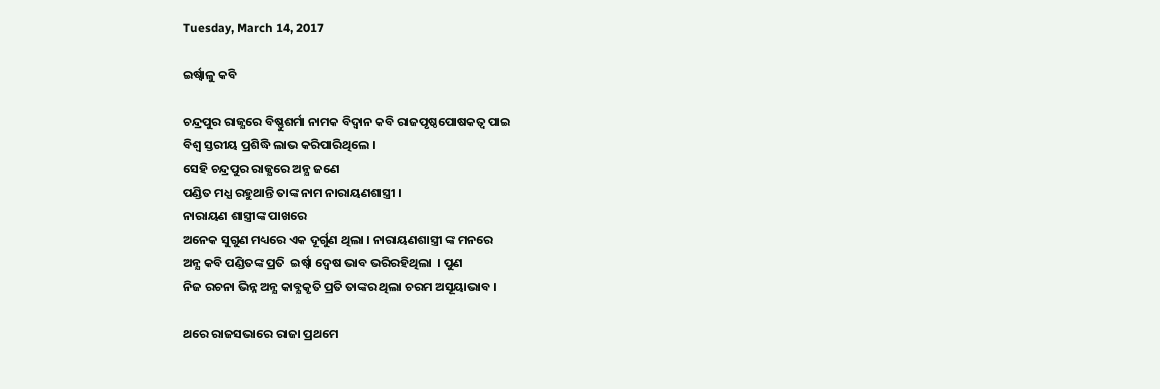Tuesday, March 14, 2017

ଇର୍ଷ୍ଵାଳୁ କବି

ଚନ୍ଦ୍ରପୁର ରାଜ୍ଯରେ ବିଷ୍ଣୁଶର୍ମା ନାମକ ବିଦ୍ବାନ କବି ରାଜପୃଷ୍ଠପୋଷକତ୍ବ ପାଇ
ବିଶ୍ବ ସ୍ତରୀୟ ପ୍ରଶିଦ୍ଧି ଲାଭ କରିପାରିଥିଲେ ।
ସେହି ଚନ୍ଦ୍ରପୁର ରାଜ୍ଯରେ ଅନ୍ଯ ଜଣେ
ପଣ୍ଡିତ ମଧ୍ଯ ରହୁଥାନ୍ତି ତାଙ୍କ ନାମ ନାରାୟଣଶାସ୍ତ୍ରୀ ।
ନାରାୟଣ ଶାସ୍ତ୍ରୀଙ୍କ ପାଖରେ
ଅନେକ ସୁଗୁଣ ମଧ୍ୟରେ ଏକ ଦୂର୍ଗୁଣ ଥିଲା । ନାରାୟଣଶାସ୍ତ୍ରୀ ଙ୍କ ମନରେ
ଅନ୍ଯ କବି ପଣ୍ଡିତଙ୍କ ପ୍ରତି  ଇର୍ଷ୍ବା ଦ୍ବେଷ ଭାବ ଭରିରହିଥିଲା  । ପୁଣ
ନିଜ ରଚନା ଭିନ୍ନ ଅନ୍ଯ କାବ୍ଯକୃତି ପ୍ରତି ତାଙ୍କର ଥିଲା ଚରମ ଅସୂୟାଭାବ ।

ଥରେ ରାଜସଭାରେ ରାଜା ପ୍ରଥମେ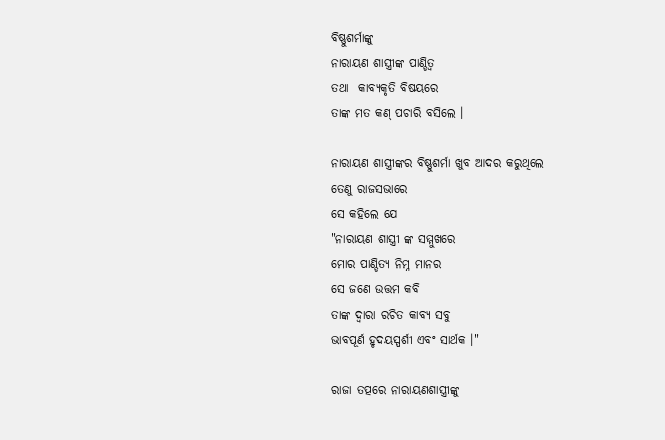ବିଷ୍ଣୁଶର୍ମାଙ୍କୁ
ନାରାୟଣ ଶାସ୍ତ୍ରୀଙ୍କ ପାଣ୍ଡିତ୍ବ
ତଥା  କାବ୍ଯକୃତି ବିଷୟରେ
ତାଙ୍କ ମତ କଣ୍ ପଚାରି ବସିଲେ ।

ନାରାୟଣ ଶାସ୍ତ୍ରୀଙ୍କର ବିଷ୍ଣୁଶର୍ମା ଖୁବ ଆଦର କରୁଥିଲେ
ତେଣୁ ରାଜସଭାରେ
ସେ କହିଲେ ଯେ
"ନାରାୟଣ ଶାସ୍ତ୍ରୀ ଙ୍କ ସମ୍ମୁଖରେ
ମୋର ପାଣ୍ଡିତ୍ଯ ନିମ୍ନ ମାନର
ସେ ଜଣେ ଉତ୍ତମ କବି
ତାଙ୍କ ଦ୍ବାରା ରଚିତ କାବ୍ଯ ସବୁ
ଭାବପୂର୍ଣ ହୃଦୟସ୍ପର୍ଶୀ ଏବଂ ସାର୍ଥକ ।"

ରାଜା ତତ୍ପରେ ନାରାୟଣଶାସ୍ତ୍ରୀଙ୍କୁ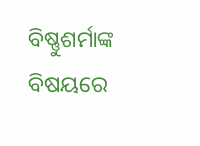ବିଷ୍ଣୁଶର୍ମାଙ୍କ ବିଷୟରେ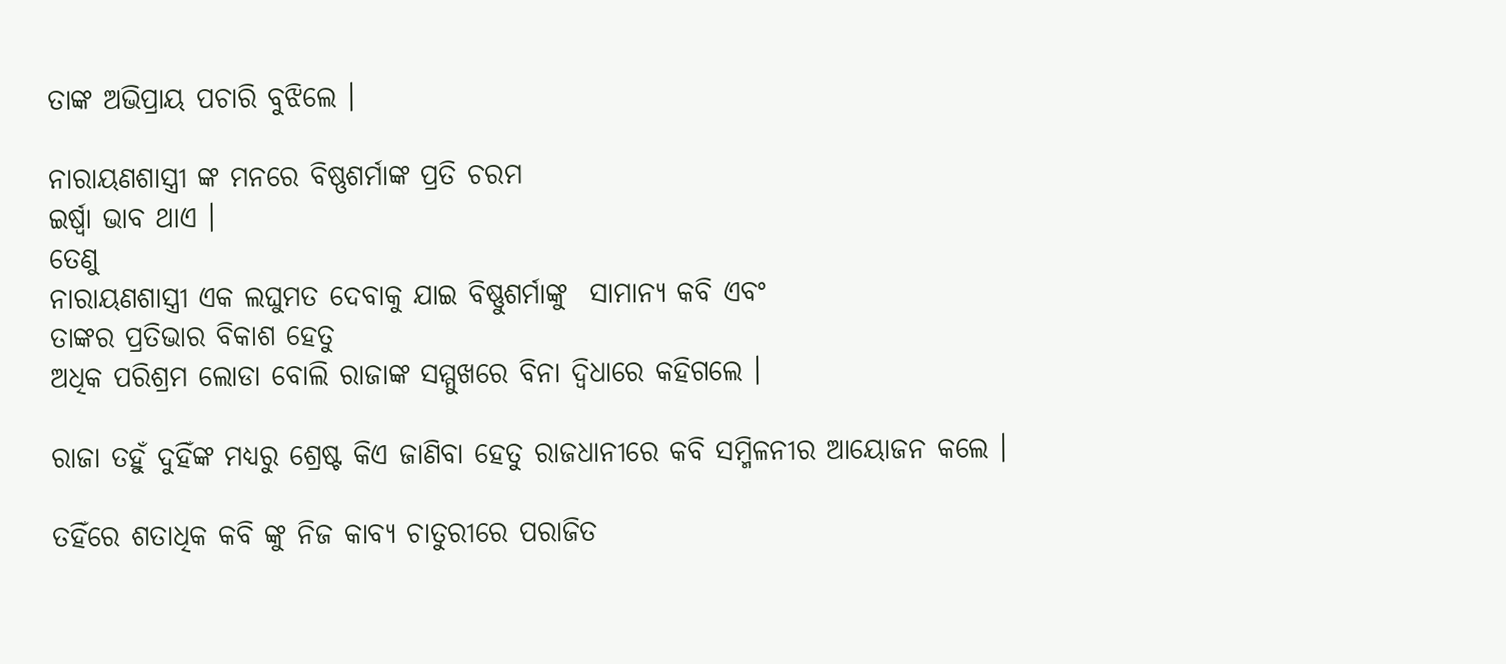ତାଙ୍କ ଅଭିପ୍ରାୟ ପଚାରି ବୁଝିଲେ ।

ନାରାୟଣଶାସ୍ତ୍ରୀ ଙ୍କ ମନରେ ବିଷ୍ଣଶର୍ମାଙ୍କ ପ୍ରତି ଚରମ
ଇର୍ଷ୍ବା ଭାବ ଥାଏ ।
ତେଣୁ
ନାରାୟଣଶାସ୍ତ୍ରୀ ଏକ ଲଘୁମତ ଦେବାକୁ ଯାଇ ବିଷ୍ଣୁଶର୍ମାଙ୍କୁ  ସାମାନ୍ଯ କବି ଏବଂ
ତାଙ୍କର ପ୍ରତିଭାର ବିକାଶ ହେତୁ
ଅଧିକ ପରିଶ୍ରମ ଲୋଡା ବୋଲି ରାଜାଙ୍କ ସମ୍ମୁଖରେ ବିନା ଦ୍ବିଧାରେ କହିଗଲେ ।

ରାଜା ତହୁଁ ଦୁହିଁଙ୍କ ମଧ୍ୟରୁ ଶ୍ରେଷ୍ଟ କିଏ ଜାଣିବା ହେତୁ ରାଜଧାନୀରେ କବି ସମ୍ମିଳନୀର ଆୟୋଜନ କଲେ ।

ତହିଁରେ ଶତାଧିକ କବି ଙ୍କୁ ନିଜ କାବ୍ଯ ଚାତୁରୀରେ ପରାଜିତ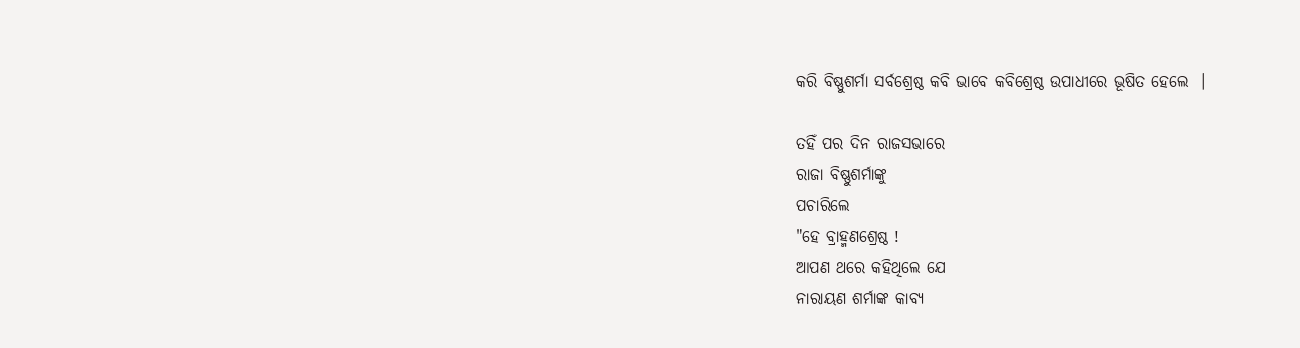କରି ବିଷ୍ଣୁଶର୍ମା ସର୍ବଶ୍ରେଷ୍ଠ କବି ଭାବେ କବିଶ୍ରେଷ୍ଠ ଉପାଧୀରେ ଭୂଷିତ ହେଲେ  ।

ତହିଁ ପର ଦିନ ରାଜସଭାରେ
ରାଜା ବିଷ୍ଣୁଶର୍ମାଙ୍କୁ
ପଚାରିଲେ
"ହେ ବ୍ରାହ୍ମଣଶ୍ରେଷ୍ଠ !
ଆପଣ ଥରେ କହିଥିଲେ ଯେ
ନାରାୟଣ ଶର୍ମାଙ୍କ କାବ୍ଯ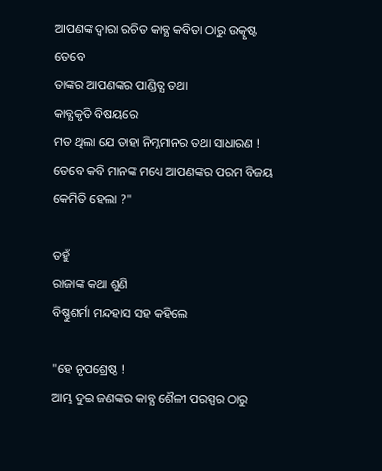ଆପଣଙ୍କ ଦ୍ବାରା ରଚିତ କାବ୍ଯ କବିତା ଠାରୁ ଉତ୍କୃଷ୍ଟ ତେବେ
ତାଙ୍କର ଆପଣଙ୍କର ପାଣ୍ଡିତ୍ଯ ତଥା
କାବ୍ଯକୃତି ବିଷୟରେ
ମତ ଥିଲା ଯେ ତାହା ନିମ୍ନମାନର ତଥା ସାଧାରଣ !
ତେବେ କବି ମାନଙ୍କ ମଧ୍ୟେ ଆପଣଙ୍କର ପରମ ବିଜୟ କେମିତି ହେଲା ?"

ତହୁଁ
ରାଜାଙ୍କ କଥା ଶୁଣି
ବିଷ୍ଣୁଶର୍ମା ମନ୍ଦହାସ ସହ କହିଲେ

"ହେ ନୃପଶ୍ରେଷ୍ଠ !
ଆମ୍ଭ ଦୁଇ ଜଣଙ୍କର କାବ୍ଯ ଶୈଳୀ ପରସ୍ପର ଠାରୁ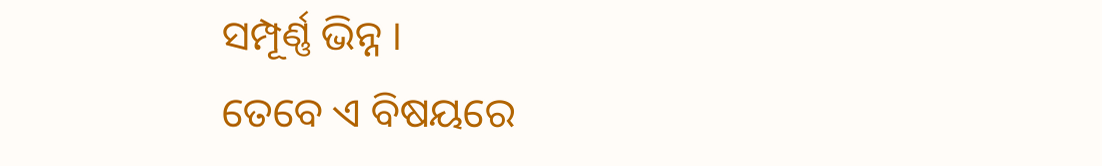ସମ୍ପୂର୍ଣ୍ଣ ଭିନ୍ନ ।
ତେବେ ଏ ବିଷୟରେ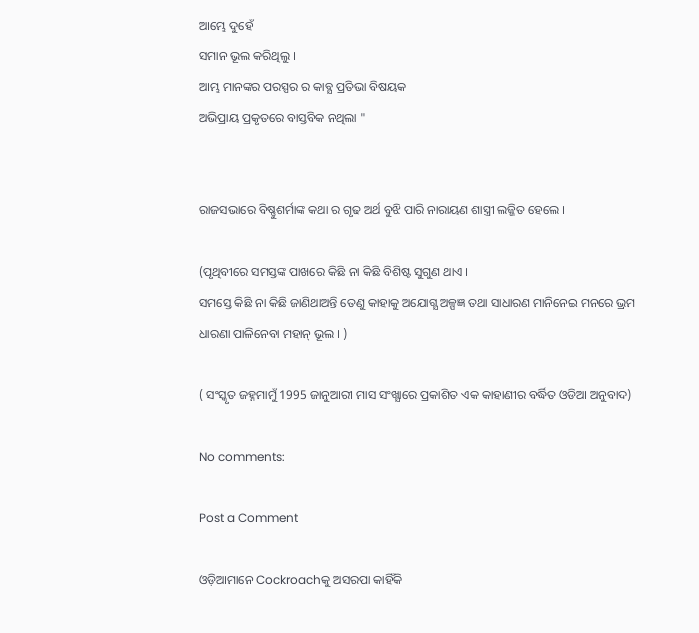ଆମ୍ଭେ ଦୁହେଁ
ସମାନ ଭୂଲ କରିଥିଲୁ ।
ଆମ୍ଭ ମାନଙ୍କର ପରସ୍ପର ର କାବ୍ଯ ପ୍ରତିଭା ବିଷୟକ
ଅଭିପ୍ରାୟ ପ୍ରକୃତରେ ବାସ୍ତବିକ ନଥିଲା "


ରାଜସଭାରେ ବିଷ୍ଣୁଶର୍ମାଙ୍କ କଥା ର ଗୃଢ ଅର୍ଥ ବୁଝି ପାରି ନାରାୟଣ ଶାସ୍ତ୍ରୀ ଲଜ୍ଜିତ ହେଲେ ।

(ପୃଥିବୀରେ ସମସ୍ତଙ୍କ ପାଖରେ କିଛି ନା କିଛି ବିଶିଷ୍ଟ ସୁଗୁଣ ଥାଏ ।
ସମସ୍ତେ କିଛି ନା କିଛି ଜାଣିଥାଅନ୍ତି ତେଣୁ କାହାକୁ ଅଯୋଗ୍ଯ ଅଳ୍ପଜ୍ଞ ତଥା ସାଧାରଣ ମାନିନେଇ ମନରେ ଭ୍ରମ ଧାରଣା ପାଳିନେବା ମହାନ୍ ଭୂଲ । )

( ସଂସ୍କୃତ ଜହ୍ନମାମୁଁ 1995 ଜାନୁଆରୀ ମାସ ସଂଖ୍ଯାରେ ପ୍ରକାଶିତ ଏକ କାହାଣୀର ବର୍ଦ୍ଧିତ ଓଡିଆ ଅନୁବାଦ)

No comments:

Post a Comment

ଓଡ଼ିଆମାନେ Cockroachକୁ ଅସରପା କାହିଁକି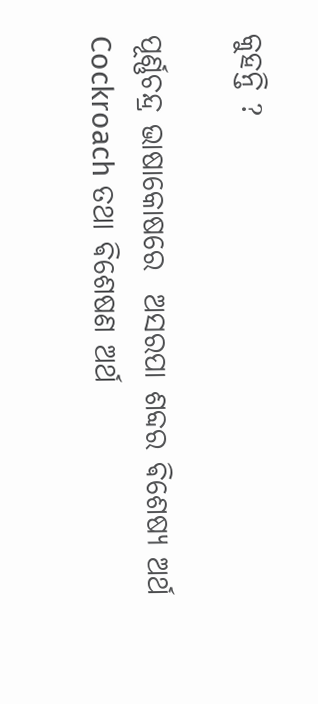କୁହନ୍ତି ?

ପୂର୍ଣ୍ଣଚନ୍ଦ୍ର ଭାଷାକୋଷରେ  ଅସରପା ଶବ୍ଦର ଵିଶେଷ୍ୟ ଅର୍ଥ Cockroach ତଥା ଵିଶେଷଣ ଅର୍ଥ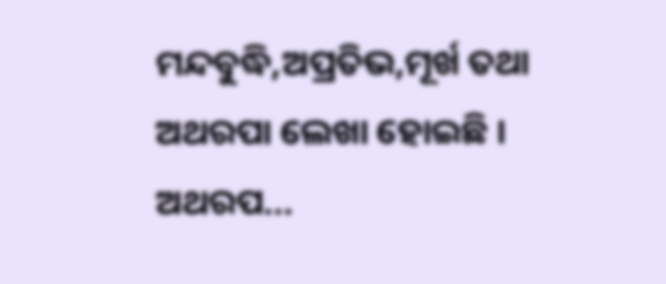ମନ୍ଦବୁଦ୍ଧି,ଅପ୍ରତିଭ,ମୂର୍ଖ ତଥା ଅଥରପା ଲେଖା ହୋଇଛି । ଅଥରପ...